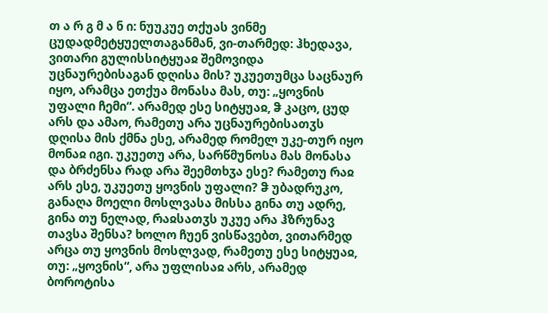თ ა რ გ მ ა ნ ი: ნუუკუე თქუას ვინმე ცუდადმეტყუელთაგანმან, ვი-თარმედ: ჰხედავა, ვითარი გულისსიტყუაჲ შემოვიდა უცნაურებისაგან დღისა მის? უკუეთუმცა საცნაურ იყო, არამცა ეთქუა მონასა მას, თუ: „ყოვნის უფალი ჩემი“. არამედ ესე სიტყუაჲ, ჵ კაცო, ცუდ არს და ამაო, რამეთუ არა უცნაურებისათჳს დღისა მის ქმნა ესე, არამედ რომელ უკე-თურ იყო მონაჲ იგი. უკუეთუ არა, სარწმუნოსა მას მონასა და ბრძენსა რად არა შეემთხჳა ესე? რამეთუ რაჲ არს ესე, უკუეთუ ყოვნის უფალი? ჵ უბადრუკო, განაღა მოელი მოსლვასა მისსა გინა თუ ადრე, გინა თუ ნელად, რაჲსათჳს უკუე არა ჰზრუნავ თავსა შენსა? ხოლო ჩუენ ვისწავებთ, ვითარმედ არცა თუ ყოვნის მოსლვად, რამეთუ ესე სიტყუაჲ, თუ: „ყოვნის“, არა უფლისაჲ არს, არამედ ბოროტისა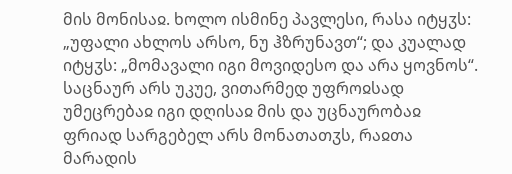მის მონისაჲ. ხოლო ისმინე პავლესი, რასა იტყჳს: „უფალი ახლოს არსო, ნუ ჰზრუნავთ“; და კუალად იტყჳს: „მომავალი იგი მოვიდესო და არა ყოვნოს“. საცნაურ არს უკუე, ვითარმედ უფროჲსად უმეცრებაჲ იგი დღისაჲ მის და უცნაურობაჲ ფრიად სარგებელ არს მონათათჳს, რაჲთა მარადის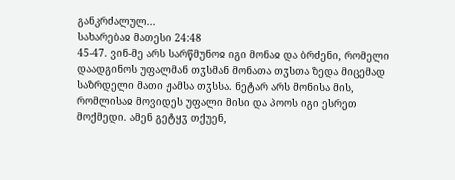განკრძალულ...
სახარებაჲ მათესი 24:48
45-47. ვინ-მე არს სარწმუნოჲ იგი მონაჲ და ბრძენი, რომელი დაადგინოს უფალმან თჳსმან მონათა თჳსთა ზედა მიცემად საზრდელი მათი ჟამსა თჳსსა. ნეტარ არს მონისა მის, რომლისაჲ მოვიდეს უფალი მისი და პოოს იგი ესრეთ მოქმედი. ამენ გეტყჳ თქუენ,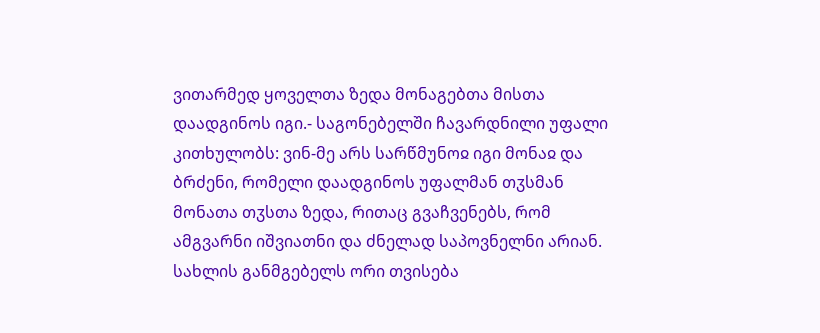ვითარმედ ყოველთა ზედა მონაგებთა მისთა დაადგინოს იგი.- საგონებელში ჩავარდნილი უფალი კითხულობს: ვინ-მე არს სარწმუნოჲ იგი მონაჲ და ბრძენი, რომელი დაადგინოს უფალმან თჳსმან მონათა თჳსთა ზედა, რითაც გვაჩვენებს, რომ ამგვარნი იშვიათნი და ძნელად საპოვნელნი არიან. სახლის განმგებელს ორი თვისება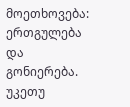მოეთხოვება: ერთგულება და გონიერება. უკეთუ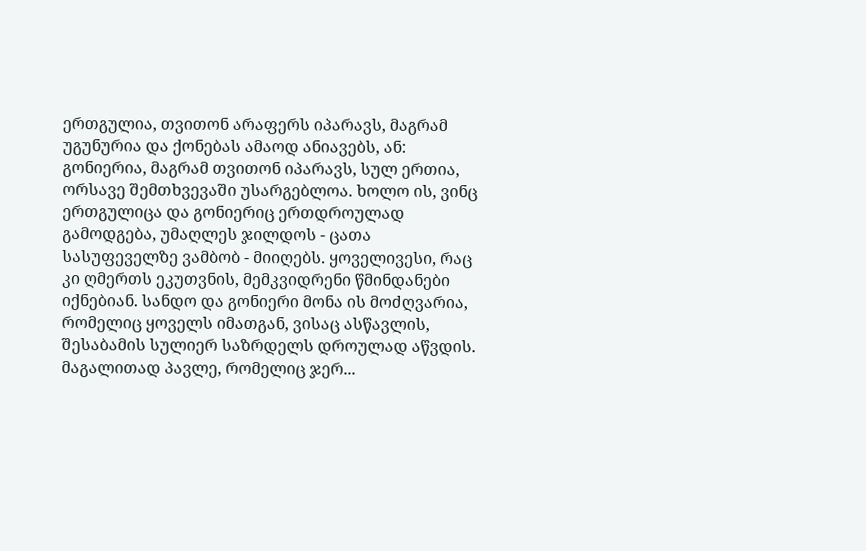ერთგულია, თვითონ არაფერს იპარავს, მაგრამ უგუნურია და ქონებას ამაოდ ანიავებს, ან: გონიერია, მაგრამ თვითონ იპარავს, სულ ერთია, ორსავე შემთხვევაში უსარგებლოა. ხოლო ის, ვინც ერთგულიცა და გონიერიც ერთდროულად გამოდგება, უმაღლეს ჯილდოს - ცათა სასუფეველზე ვამბობ - მიიღებს. ყოველივესი, რაც კი ღმერთს ეკუთვნის, მემკვიდრენი წმინდანები იქნებიან. სანდო და გონიერი მონა ის მოძღვარია, რომელიც ყოველს იმათგან, ვისაც ასწავლის, შესაბამის სულიერ საზრდელს დროულად აწვდის. მაგალითად პავლე, რომელიც ჯერ...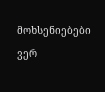მოხსენიებები ვერ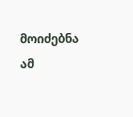მოიძებნა ამ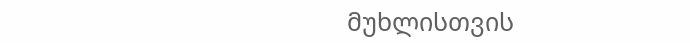მუხლისთვის